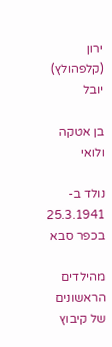ירון (קלפהולץ) יובל

בן אטקה ולואי

נולד ב- 25.3.1941 בכפר סבא

מהילדים הראשונים של קיבוץ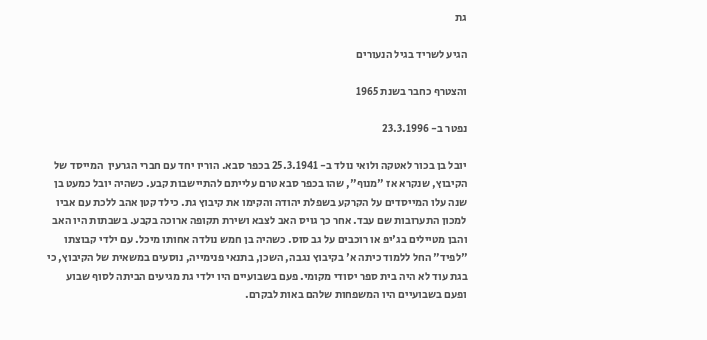גת

הגיע לשריד בגיל הנעורים

והצטרף כחבר בשנת 1965

נפטר ב- 23.3.1996

יובל בן בכור לאטקה ולואי נולד ב- 25.3.1941 בכפר סבא. הוריו יחד עם חברי הגרעין  המייסד של הקיבוץ, שנקרא אז "מנוף", שהו בכפר סבא טרם עלייתם להתיישבות קבע. כשהיה יובל כמעט בן שנה עלו המייסדים על הקרקע בשפלת יהודה והקימו את קיבוץ גת. כילד קטן אהב ללכת עם אביו למכון התערובות שם עבד. אחר כך גויס האב לצבא ושירת תקופה ארוכה בקבע. בשבתות היו האב והבן מטיילים בג'יפ או רוכבים על גב סוס. כשהיה בן חמש נולדה אחותו מיכל. עם ילדי קבוצתו "לפיד" החל ללמוד כיתה א' בקיבוץ נגבה, השכן, בתנאי פנימייה, נוסעים במשאית של הקיבוץ, כי בגת עוד לא היה בית ספר יסודי מקומי. פעם בשבועיים היו ילדי גת מגיעים הביתה לסוף שבוע ופעם בשבועיים היו המשפחות שלהם באות לבקרם.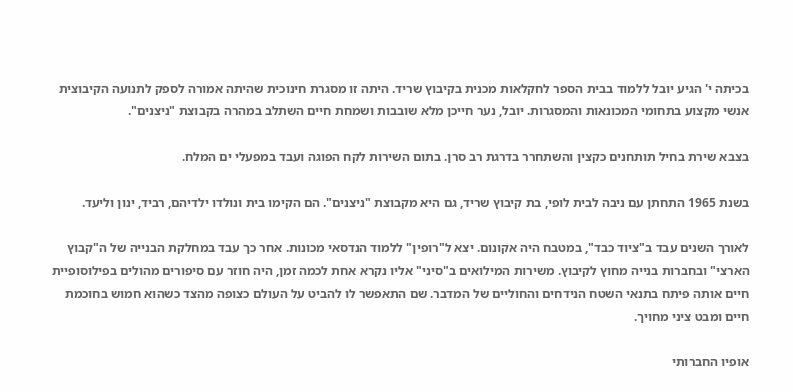בכיתה י' הגיע יובל ללמוד בבית הספר לחקלאות מכנית בקיבוץ שריד. היתה זו מסגרת חינוכית שהיתה אמורה לספק לתנועה הקיבוצית אנשי מקצוע בתחומי המכונאות והמסגרות. יובל, נער חייכן מלא שובבות ושמחת חיים השתלב במהרה בקבוצת "ניצנים".

בצבא שירת בחיל תותחנים כקצין והשתחרר בדרגת רב סרן. בתום השירות לקח הפוגה ועבד במפעלי ים המלח.

בשנת 1965 התחתן עם ניבה לבית לופי, בת קיבוץ שריד, גם היא מקבוצת "ניצנים". הם הקימו בית ונולדו ילדיהם, רביד, ינון וליעד.

לאורך השנים עבד ב"ציוד כבד", במטבח היה אקונום. יצא ל"רופין" ללמוד הנדסאי מכונות. אחר כך עבד במחלקת הבנייה של ה"קבוץ הארצי" ובחברות בנייה מחוץ לקיבוץ. משירות המילואים ב"סיני" אליו נקרא אחת לכמה זמן, היה חוזר עם סיפורים מהולים בפילוסופיית חיים אותה פיתח בתנאי השטח הנידחים והחוליים של המדבר. שם התאפשר לו להביט על העולם כצופה מהצד כשהוא חמוש בחוכמת חיים ומבט ציני מחויך.

אופיו החברותי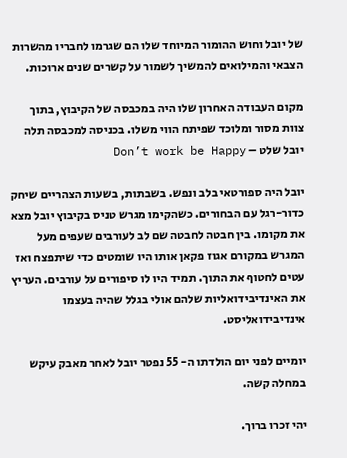של יובל וחוש ההומור המיוחד שלו הם שגרמו לחבריו מהשרות הצבאי והמילואים להמשיך לשמור על קשרים שנים ארוכות.

מקום העבודה האחרון שלו היה במכבסה של הקיבוץ, בתוך צוות מסור ומלוכד שפיתח הווי משלו. בכניסה למכבסה תלה יובל שלט – Don’t work be Happy

יובל היה ספורטאי בלב ונפש. בשבתות, בשעות הצהריים שיחק כדור-רגל עם הבחורים. כשהקימו מגרש טניס בקיבוץ יובל מצא את מקומו. בין חבטה לחבטה שם לב לעורבים שעפים מעל המגרש במקורם אגוז פקאן אותו היו שומטים כדי שיתפצח ואז עטים לחטוף את התוך. תמיד היו לו סיפורים על עורבים. העריץ את האינדיבידואליות שלהם אולי בגלל שהיה בעצמו אינדיבידואליסט.

יומיים לפני יום הולדתו ה- 55 נפטר יובל לאחר מאבק עיקש במחלה קשה.

יהי זכרו ברוך.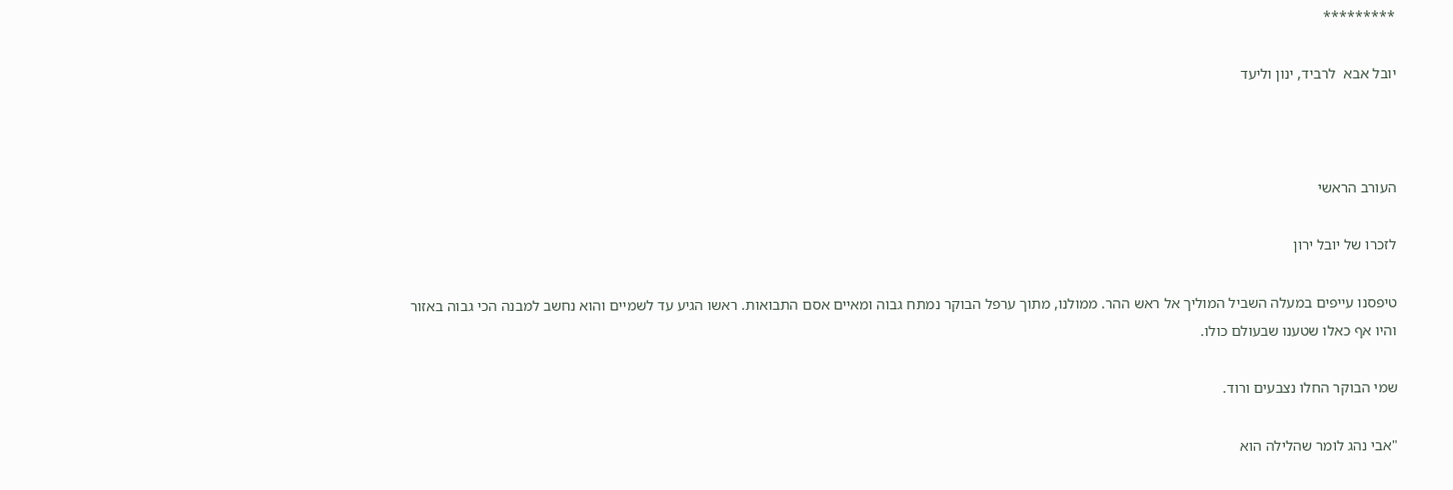*********

יובל אבא  לרביד, ינון וליעד



העורב הראשי

לזכרו של יובל ירון

טיפסנו עייפים במעלה השביל המוליך אל ראש ההר. ממולנו, מתוך ערפל הבוקר נמתח גבוה ומאיים אסם התבואות. ראשו הגיע עד לשמיים והוא נחשב למבנה הכי גבוה באזור והיו אף כאלו שטענו שבעולם כולו.

שמי הבוקר החלו נצבעים ורוד.

"אבי נהג לומר שהלילה הוא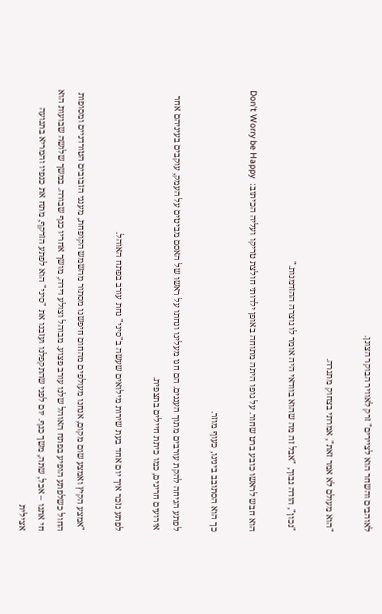לאוהבים והשחר הוא לציירים" זרק לאוויר הבוקר הצונן.

"הוא מעולם לא אמר זאת", אמרתי בצחוק מתגרה.

"נכון", הודה נבוך, "אבל זה מה שהוא בוודאי היה אומר לו נוצרה ההזדמנות."

הוא חבש לראשו כובע ברט שחור. על גופו היתה מתוחה באופן ילדותי חולצת טריקו ועליה הכיתוב:  Don't Worry be Happy

כך הוא הסתובב בינינו, כעוף מוזר.

לפתע הגיחה להקת עורבים מתוך העננים. הם חגו מעלינו ונחתו על ראשו של האסם מביטים על העמק, עוקבים בעיניהם אחר אירועים חריגים, כמו כיתת חיילים בתצפית.

לפתע נזכר איך יום אחד בעת שירות מילואים שעשה ב"סיני" נחת עורב בפתח האוהל.

"אמצע הקיץ ואמצע שום מקום, אנחנו מעולפים מהחום חיפשנו מסתור מהשמש הקופחת, מענני הזבובים הטורדניים ומסופות החול כשלפתע הופיע בפתח האוהל שלנו עורב פצוע. מבוהל וצולע דידה, מושך אחריו כנף שבורה. במשך שלושה שבועות הוא חי אתנו – אכל, שתה, משך כנף. יום לפני שהתקפלנו ועזבנו את "סיני" הוא לפתע הזדקף, מתח את כנפיו והמריא בתנועה אצילית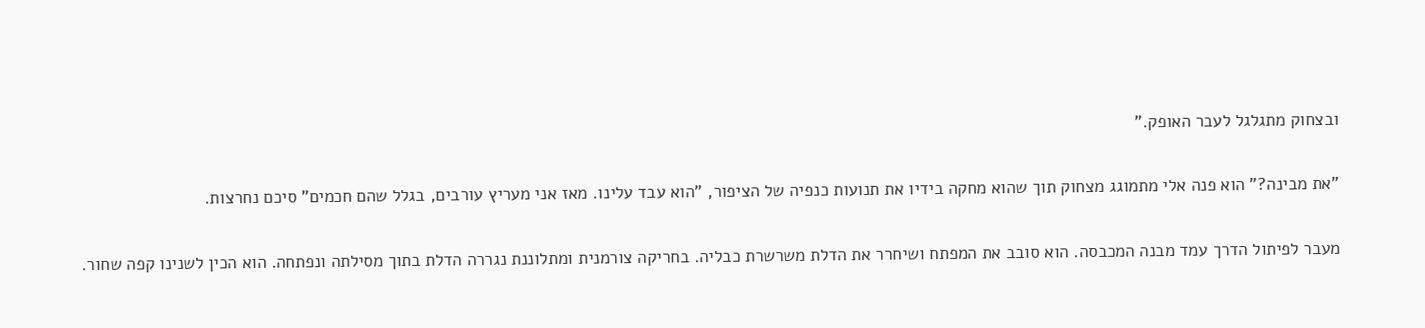ובצחוק מתגלגל לעבר האופק."

"את מבינה?" הוא פנה אלי מתמוגג מצחוק תוך שהוא מחקה בידיו את תנועות כנפיה של הציפור, "הוא עבד עלינו. מאז אני מעריץ עורבים, בגלל שהם חכמים" סיכם נחרצות.

מעבר לפיתול הדרך עמד מבנה המכבסה. הוא סובב את המפתח ושיחרר את הדלת משרשרת כבליה. בחריקה צורמנית ומתלוננת נגררה הדלת בתוך מסילתה ונפתחה. הוא הכין לשנינו קפה שחור.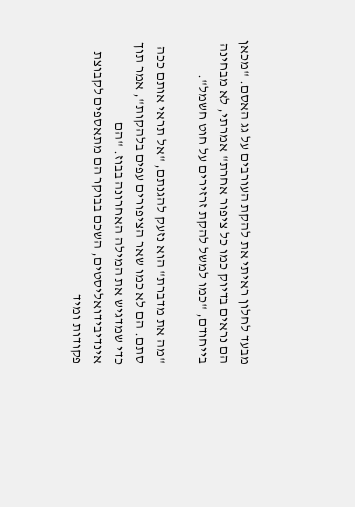מבעד לחלון ראיתי את להקת העורבים על גג האסם. "מכאן הם נראים בדיוק כמו כל ציפור אחרת" אמרתי, לא מבחינה בייחודם, "כמו למשל להקת זרזירים על חוט חשמל".

"מה את מדברת" הוא נזעק להגנתם, "אל תראי אותם ככה סתם. הם לא כמו שאר הציפורים עפים בלהקות", אמר תוך כדי שמדגיש את המילה האחרונה בבוז. "הם אינדיבידואליסטים, השכם בבוקר הם מתאספים לקבוצת פקודות ומיד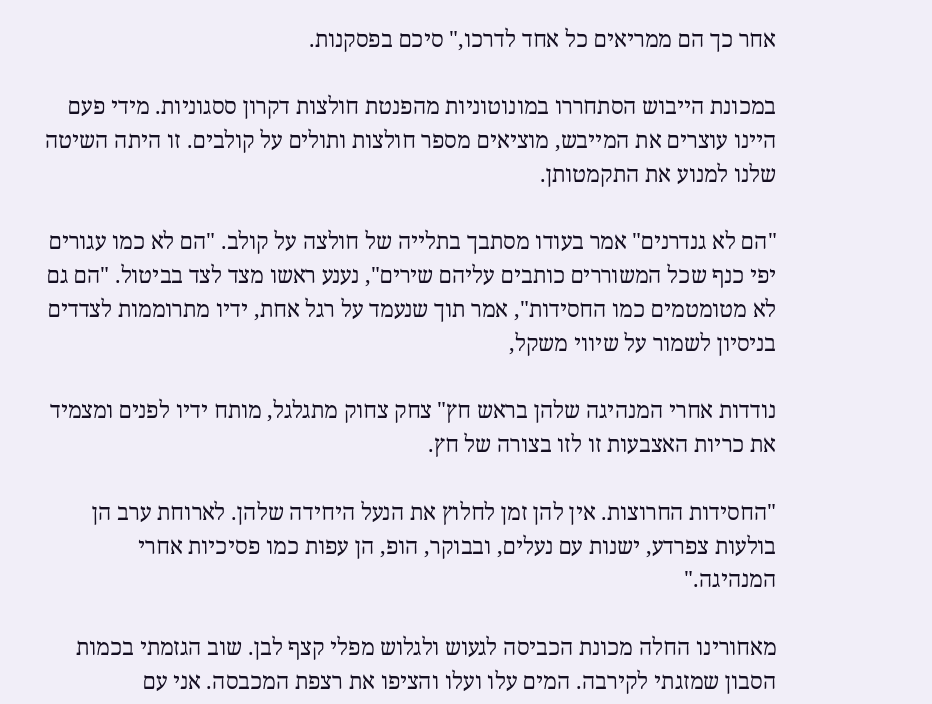אחר כך הם ממריאים כל אחד לדרכו," סיכם בפסקנות.

במכונת הייבוש הסתחררו במונוטוניות מהפנטת חולצות דקרון ססגוניות. מידי פעם היינו עוצרים את המייבש, מוציאים מספר חולצות ותולים על קולבים. זו היתה השיטה שלנו למנוע את התקמטותן.

"הם לא גנדרנים" אמר בעודו מסתבך בתלייה של חולצה על קולב. "הם לא כמו עגורים יפי כנף שכל המשוררים כותבים עליהם שירים", נענע ראשו מצד לצד בביטול. "הם גם לא מטומטמים כמו החסידות", אמר תוך שנעמד על רגל אחת, ידיו מתרוממות לצדדים בניסיון לשמור על שיווי משקל,

נודדות אחרי המנהיגה שלהן בראש חץ" צחק צחוק מתגלגל, מותח ידיו לפנים ומצמיד את כריות האצבעות זו לזו בצורה של חץ.

"החסידות החרוצות. אין להן זמן לחלוץ את הנעל היחידה שלהן. לארוחת ערב הן בולעות צפרדע, ישנות עם נעלים, ובבוקר, הופ, הן עפות כמו פסיכיות אחרי המנהיגה."

מאחורינו החלה מכונת הכביסה לגעוש ולגלוש מפלי קצף לבן. שוב הגזמתי בכמות הסבון שמזגתי לקירבה. המים עלו ועלו והציפו את רצפת המכבסה. אני עם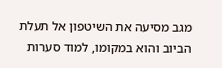מגב מסיעה את השיטפון אל תעלת הביוב והוא במקומו, למוד סערות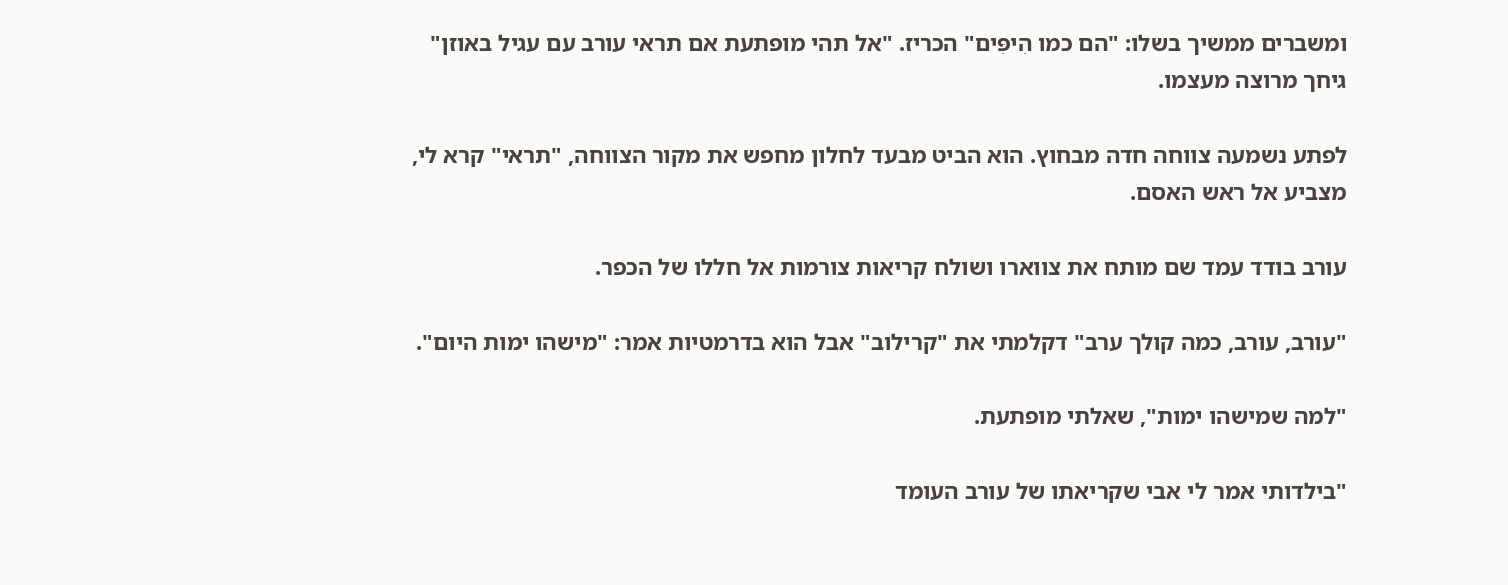ומשברים ממשיך בשלו: "הם כמו הִיפִּים" הכריז. "אל תהי מופתעת אם תראי עורב עם עגיל באוזן" גיחך מרוצה מעצמו.

לפתע נשמעה צווחה חדה מבחוץ. הוא הביט מבעד לחלון מחפש את מקור הצווחה, "תראי" קרא לי, מצביע אל ראש האסם.

עורב בודד עמד שם מותח את צווארו ושולח קריאות צורמות אל חללו של הכפר.

"עורב, עורב, כמה קולך ערב" דקלמתי את "קרילוב" אבל הוא בדרמטיות אמר: "מישהו ימות היום".

"למה שמישהו ימות", שאלתי מופתעת.

"בילדותי אמר לי אבי שקריאתו של עורב העומד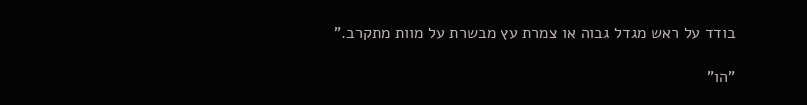בודד על ראש מגדל גבוה או צמרת עץ מבשרת על מוות מתקרב."

"הו"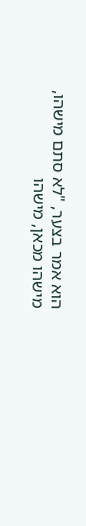הוא אמר בצער, "לא סתם מישהו, מישהו מכאן, מישהו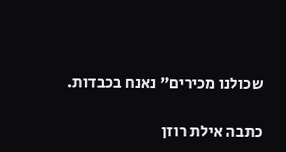שכולנו מכירים" נאנח בכבדות.

כתבה אילת רוזן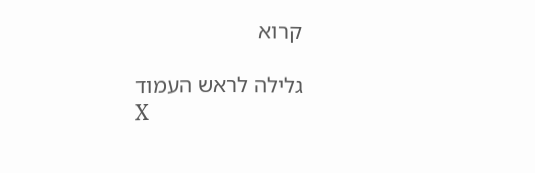קרוא

גלילה לראש העמוד
X